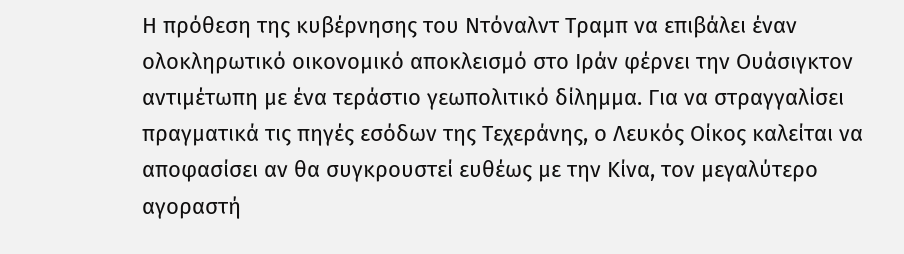Η πρόθεση της κυβέρνησης του Ντόναλντ Τραμπ να επιβάλει έναν ολοκληρωτικό οικονομικό αποκλεισμό στο Ιράν φέρνει την Ουάσιγκτον αντιμέτωπη με ένα τεράστιο γεωπολιτικό δίλημμα. Για να στραγγαλίσει πραγματικά τις πηγές εσόδων της Τεχεράνης, ο Λευκός Οίκος καλείται να αποφασίσει αν θα συγκρουστεί ευθέως με την Κίνα, τον μεγαλύτερο αγοραστή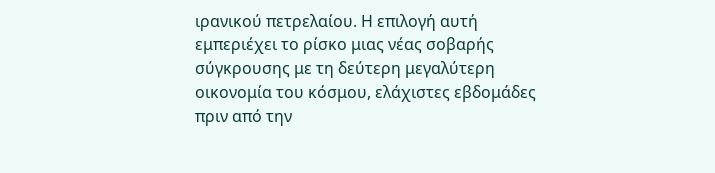ιρανικού πετρελαίου. Η επιλογή αυτή εμπεριέχει το ρίσκο μιας νέας σοβαρής σύγκρουσης με τη δεύτερη μεγαλύτερη οικονομία του κόσμου, ελάχιστες εβδομάδες πριν από την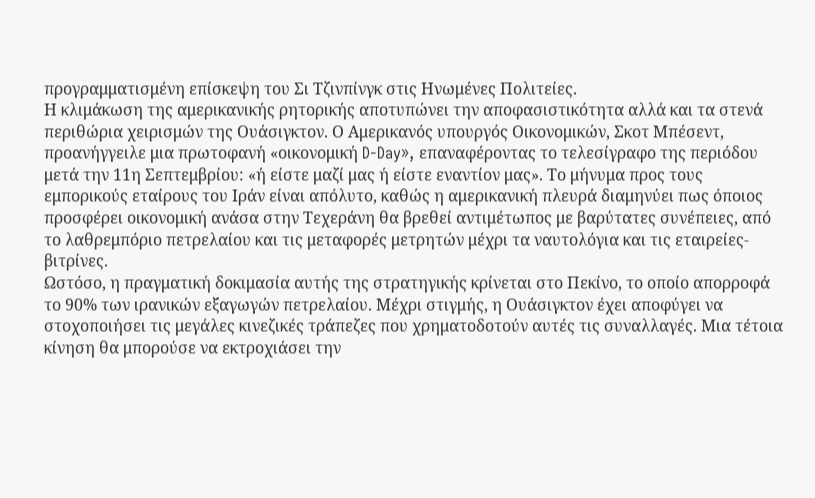προγραμματισμένη επίσκεψη του Σι Τζινπίνγκ στις Ηνωμένες Πολιτείες.
Η κλιμάκωση της αμερικανικής ρητορικής αποτυπώνει την αποφασιστικότητα αλλά και τα στενά περιθώρια χειρισμών της Ουάσιγκτον. Ο Αμερικανός υπουργός Οικονομικών, Σκοτ Μπέσεντ, προανήγγειλε μια πρωτοφανή «οικονομική D-Day», επαναφέροντας το τελεσίγραφο της περιόδου μετά την 11η Σεπτεμβρίου: «ή είστε μαζί μας ή είστε εναντίον μας». Το μήνυμα προς τους εμπορικούς εταίρους του Ιράν είναι απόλυτο, καθώς η αμερικανική πλευρά διαμηνύει πως όποιος προσφέρει οικονομική ανάσα στην Τεχεράνη θα βρεθεί αντιμέτωπος με βαρύτατες συνέπειες, από το λαθρεμπόριο πετρελαίου και τις μεταφορές μετρητών μέχρι τα ναυτολόγια και τις εταιρείες-βιτρίνες.
Ωστόσο, η πραγματική δοκιμασία αυτής της στρατηγικής κρίνεται στο Πεκίνο, το οποίο απορροφά το 90% των ιρανικών εξαγωγών πετρελαίου. Μέχρι στιγμής, η Ουάσιγκτον έχει αποφύγει να στοχοποιήσει τις μεγάλες κινεζικές τράπεζες που χρηματοδοτούν αυτές τις συναλλαγές. Μια τέτοια κίνηση θα μπορούσε να εκτροχιάσει την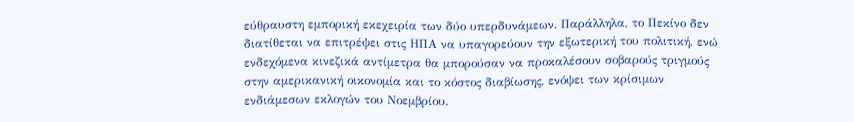εύθραυστη εμπορική εκεχειρία των δύο υπερδυνάμεων. Παράλληλα, το Πεκίνο δεν διατίθεται να επιτρέψει στις ΗΠΑ να υπαγορεύουν την εξωτερική του πολιτική, ενώ ενδεχόμενα κινεζικά αντίμετρα θα μπορούσαν να προκαλέσουν σοβαρούς τριγμούς στην αμερικανική οικονομία και το κόστος διαβίωσης, ενόψει των κρίσιμων ενδιάμεσων εκλογών του Νοεμβρίου.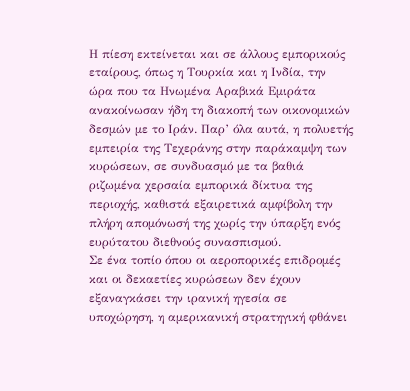Η πίεση εκτείνεται και σε άλλους εμπορικούς εταίρους, όπως η Τουρκία και η Ινδία, την ώρα που τα Ηνωμένα Αραβικά Εμιράτα ανακοίνωσαν ήδη τη διακοπή των οικονομικών δεσμών με το Ιράν. Παρ’ όλα αυτά, η πολυετής εμπειρία της Τεχεράνης στην παράκαμψη των κυρώσεων, σε συνδυασμό με τα βαθιά ριζωμένα χερσαία εμπορικά δίκτυα της περιοχής, καθιστά εξαιρετικά αμφίβολη την πλήρη απομόνωσή της χωρίς την ύπαρξη ενός ευρύτατου διεθνούς συνασπισμού.
Σε ένα τοπίο όπου οι αεροπορικές επιδρομές και οι δεκαετίες κυρώσεων δεν έχουν εξαναγκάσει την ιρανική ηγεσία σε υποχώρηση, η αμερικανική στρατηγική φθάνει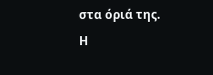στα όριά της. Η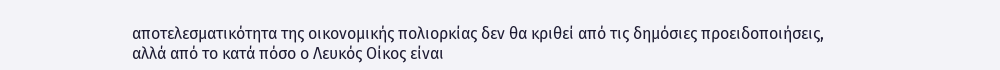αποτελεσματικότητα της οικονομικής πολιορκίας δεν θα κριθεί από τις δημόσιες προειδοποιήσεις, αλλά από το κατά πόσο ο Λευκός Οίκος είναι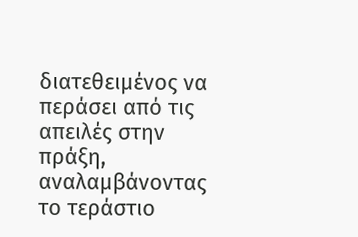διατεθειμένος να περάσει από τις απειλές στην πράξη, αναλαμβάνοντας το τεράστιο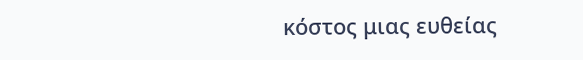κόστος μιας ευθείας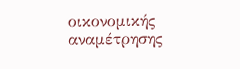οικονομικής αναμέτρησης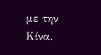με την Κίνα.